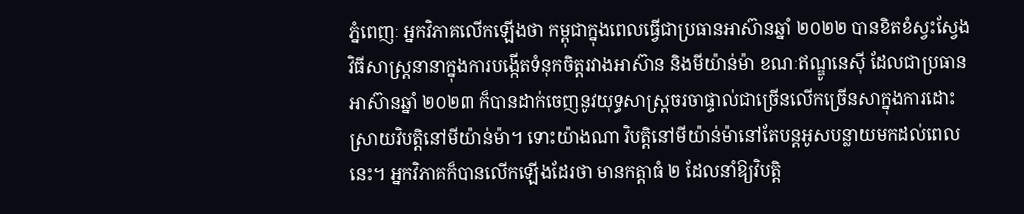ភ្នំពេញៈ អ្នកវិភាគលើកឡើងថា កម្ពុជាក្នុងពេលធ្វើជាប្រធានអាស៊ានឆ្នាំ ២០២២ បានខិតខំស្វះស្វែងវិធីសាស្ត្រនានាក្នុងការបង្កើតទំនុកចិត្តរវាងអាស៊ាន និងមីយ៉ាន់ម៉ា ខណៈឥណ្ឌូនេស៊ី ដែលជាប្រធានអាស៊ានឆ្នាំ ២០២៣ ក៏បានដាក់ចេញនូវយុទ្ធសាស្ត្រចរចាផ្ទាល់ជាច្រើនលើកច្រើនសាក្នុងការដោះស្រាយវិបត្តិនៅមីយ៉ាន់ម៉ា។ ទោះយ៉ាងណា វិបត្តិនៅមីយ៉ាន់ម៉ានៅតែបន្តអូសបន្លាយមកដល់ពេលនេះ។ អ្នកវិភាគក៏បានលើកឡើងដែរថា មានកត្តាធំ ២ ដែលនាំឱ្យវិបត្តិ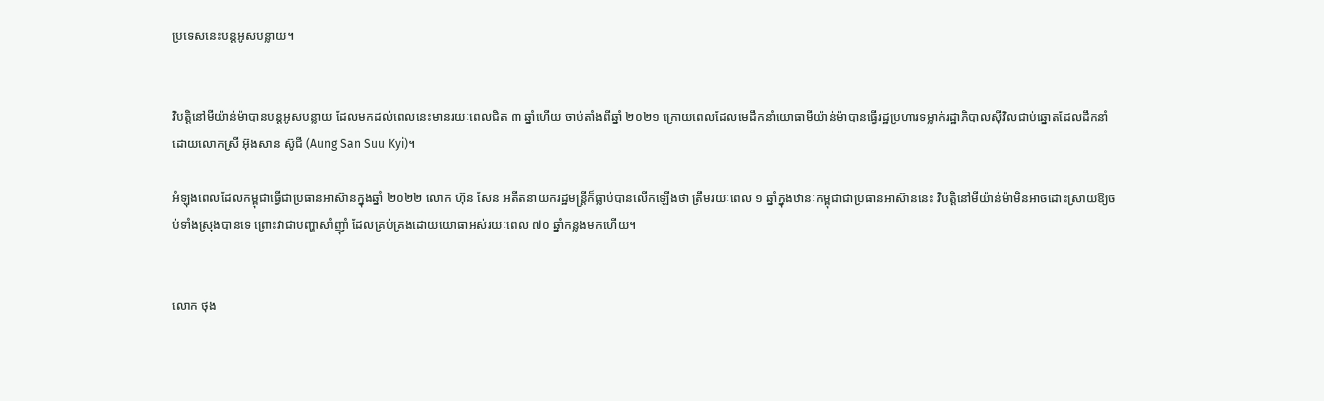ប្រទេសនេះបន្តអូសបន្លាយ។


វិបត្តិនៅមីយ៉ាន់ម៉ាបានបន្តអូសបន្លាយ ដែលមកដល់ពេលនេះមានរយៈពេលជិត ៣ ឆ្នាំហើយ ចាប់តាំងពីឆ្នាំ ២០២១ ក្រោយពេលដែលមេដឹកនាំយោធាមីយ៉ាន់ម៉ាបានធ្វើរដ្ឋប្រហារទម្លាក់រដ្ឋាភិបាលស៊ីវិលជាប់ឆ្នោតដែលដឹកនាំដោយលោកស្រី អ៊ុងសាន ស៊ូជី (Aung San Suu Kyi)។

អំឡុងពេលដែលកម្ពុជាធ្វើជាប្រធានអាស៊ានក្នុងឆ្នាំ ២០២២ លោក ហ៊ុន សែន អតីតនាយករដ្ឋមន្ត្រីក៏ធ្លាប់បានលើកឡើងថា ត្រឹមរយៈពេល ១ ឆ្នាំក្នុងឋានៈកម្ពុជាជាប្រធានអាស៊ាននេះ វិបត្តិនៅមីយ៉ាន់ម៉ាមិនអាចដោះស្រាយឱ្យចប់ទាំងស្រុងបានទេ ព្រោះវាជាបញ្ហាសាំញ៉ាំ ដែលគ្រប់គ្រងដោយយោធាអស់រយៈពេល ៧០ ឆ្នាំកន្លងមកហើយ។


លោក ថុង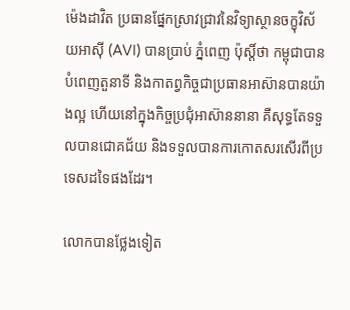ម៉េងដាវិត ប្រធានផ្នែកស្រាវជ្រាវនៃវិទ្យាស្ថានចក្ខុវិស័យអាស៊ី (AVI) បានប្រាប់ ភ្នំពេញ ប៉ុស្តិ៍ថា កម្ពុជាបានបំពេញតួនាទី និងកាតព្វកិច្ចជាប្រធានអាស៊ានបានយ៉ាងល្អ ហើយនៅក្នុងកិច្ចប្រជុំអាស៊ាននានា គឺសុទ្ធតែទទួលបានជោគជ័យ និងទទួលបានការកោតសរសើរពីប្រទេសដទៃផងដែរ។

លោកបានថ្លែងទៀត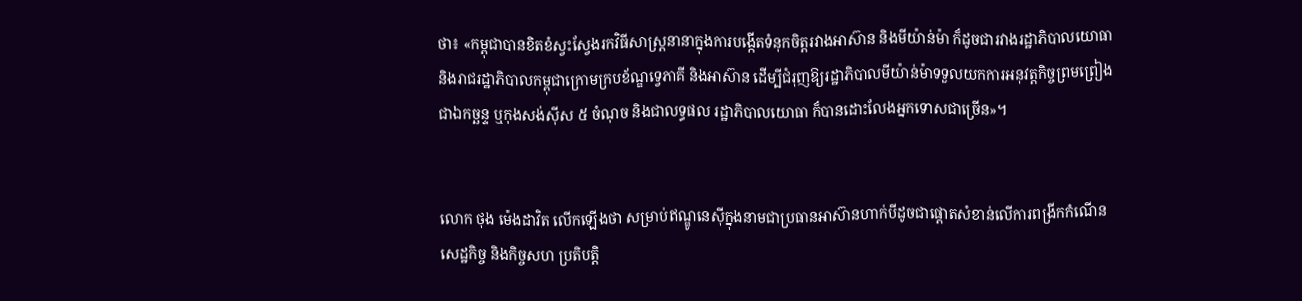ថា៖ «កម្ពុជាបានខិតខំស្វះស្វែងរកវិធីសាស្ត្រនានាក្នុងការបង្កើតទំនុកចិត្តរវាងអាស៊ាន និងមីយ៉ាន់ម៉ា ក៏ដូចជារវាងរដ្ឋាភិបាលយោធា និងរាជរដ្ឋាភិបាលកម្ពុជាក្រោមក្របខ័ណ្ឌទ្វេភាគី និងអាស៊ាន ដើម្បីជំរុញឱ្យរដ្ឋាភិបាលមីយ៉ាន់ម៉ាទទួលយកការអនុវត្តកិច្ចព្រមព្រៀងជាឯកច្ឆន្ទ ឬកុងសង់ស៊ីស ៥ ចំណុច និងជាលទ្ធផល រដ្ឋាភិបាលយោធា ក៏បានដោះលែងអ្នកទោសជាច្រើន»។


លោក ថុង ម៉េងដាវិត លើកឡើងថា សម្រាប់ឥណ្ឌូនេស៊ីក្នុងនាមជាប្រធានអាស៊ានហាក់បីដូចជាផ្តោតសំខាន់លើការពង្រីកកំណើនសេដ្ឋកិច្ច និងកិច្ចសហ ប្រតិបត្តិ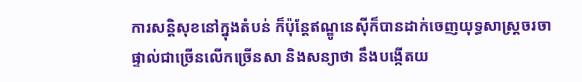ការសន្តិសុខនៅក្នុងតំបន់ ក៏ប៉ុន្តែឥណ្ឌូនេស៊ីក៏បានដាក់ចេញយុទ្ធសាស្ត្រចរចាផ្ទាល់ជាច្រើនលើកច្រើនសា និងសន្យាថា នឹងបង្កើតយ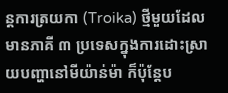ន្តការត្រយកា (Troika) ថ្មីមួយដែលមានភាគី ៣ ប្រទេសក្នុងការដោះស្រាយបញ្ហានៅមីយ៉ាន់ម៉ា ក៏ប៉ុន្តែប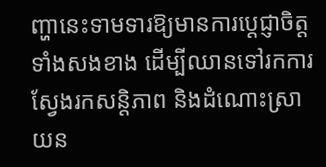ញ្ហានេះទាមទារឱ្យមានការប្តេជ្ញាចិត្តទាំងសងខាង ដើម្បីឈានទៅរកការស្វែងរកសន្តិភាព និងដំណោះស្រាយន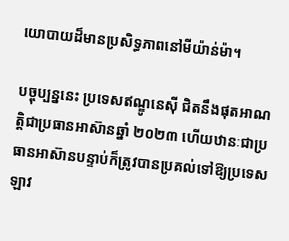យោបាយដ៏មានប្រសិទ្ធភាពនៅមីយ៉ាន់ម៉ា។

បច្ចុប្បន្ននេះ ប្រទេសឥណ្ឌូនេស៊ី ជិតនឹងផុតអាណត្តិជាប្រធានអាស៊ានឆ្នាំ ២០២៣ ហើយឋានៈជាប្រធានអាស៊ានបន្ទាប់ក៏ត្រូវបានប្រគល់ទៅឱ្យប្រទេសឡាវ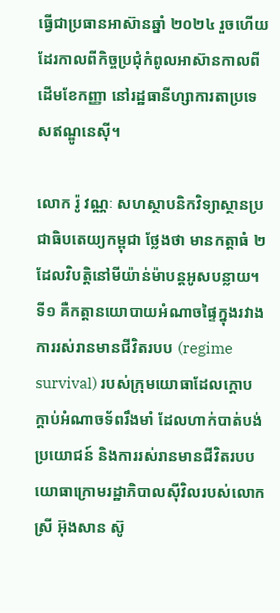ធ្វើជាប្រធានអាស៊ានឆ្នាំ ២០២៤ រួចហើយដែរកាលពីកិច្ចប្រជុំកំពូលអាស៊ានកាលពីដើមខែកញ្ញា នៅរដ្ឋធានីហ្សាការតាប្រទេសឥណ្ឌូនេស៊ី។

លោក រ៉ូ វណ្ណៈ សហស្ថាបនិកវិទ្យាស្ថានប្រជាធិបតេយ្យកម្ពុជា ថ្លែងថា មានកត្តាធំ ២ ដែលវិបត្តិនៅមីយ៉ាន់ម៉ាបន្តអូសបន្លាយ។ ទី១ គឺកត្តានយោបាយអំណាចផ្ទៃក្នុងរវាងការរស់រានមានជីវិតរបប (regime survival) របស់ក្រុមយោធាដែលក្តោបក្តាប់អំណាចទ័ពរឹងមាំ ដែលហាក់បាត់បង់ប្រយោជន៍ និងការរស់រានមានជីវិតរបបយោធាក្រោមរដ្ឋាភិបាលស៊ីវិលរបស់លោកស្រី អ៊ុងសាន ស៊ូ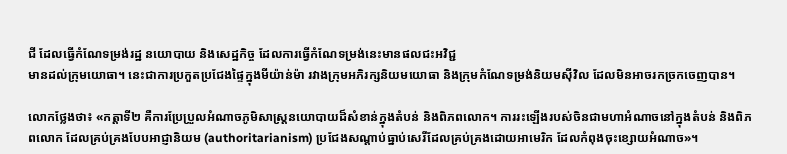ជី ដែលធ្វើកំណែទម្រង់រដ្ឋ នយោបាយ និងសេដ្ឋកិច្ច ដែលការធ្វើកំណែទម្រង់នេះមានផលជះអវិជ្ជ
មានដល់ក្រុមយោធា។ នេះជាការប្រកួតប្រជែងផ្ទៃក្នុងមីយ៉ាន់ម៉ា រវាងក្រុមអភិរក្សនិយមយោធា និងក្រុមកំណែទម្រង់និយមស៊ីវិល ដែលមិនអាចរកច្រកចេញបាន។

លោកថ្លែងថា៖ «កត្តាទី២ គឺការប្រែប្រួលអំណាចភូមិសាស្ត្រនយោបាយដ៏សំខាន់ក្នុងតំបន់ និងពិភពលោក។ ការរះឡើងរបស់ចិនជាមហាអំណាចនៅក្នុងតំបន់ និងពិភពលោក ដែលគ្រប់គ្រងបែបអាជ្ញានិយម (authoritarianism) ប្រជែងសណ្តាប់ធ្នាប់សេរីដែលគ្រប់គ្រងដោយអាមេរិក ដែលកំពុងចុះខ្សោយអំណាច»។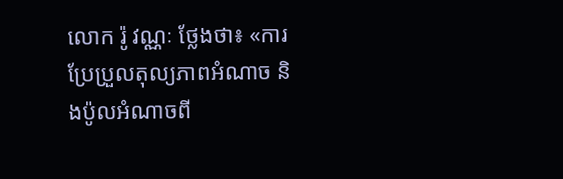លោក រ៉ូ វណ្ណៈ ថ្លែងថា៖ «ការប្រែប្រួលតុល្យភាពអំណាច និងប៉ូលអំណាចពី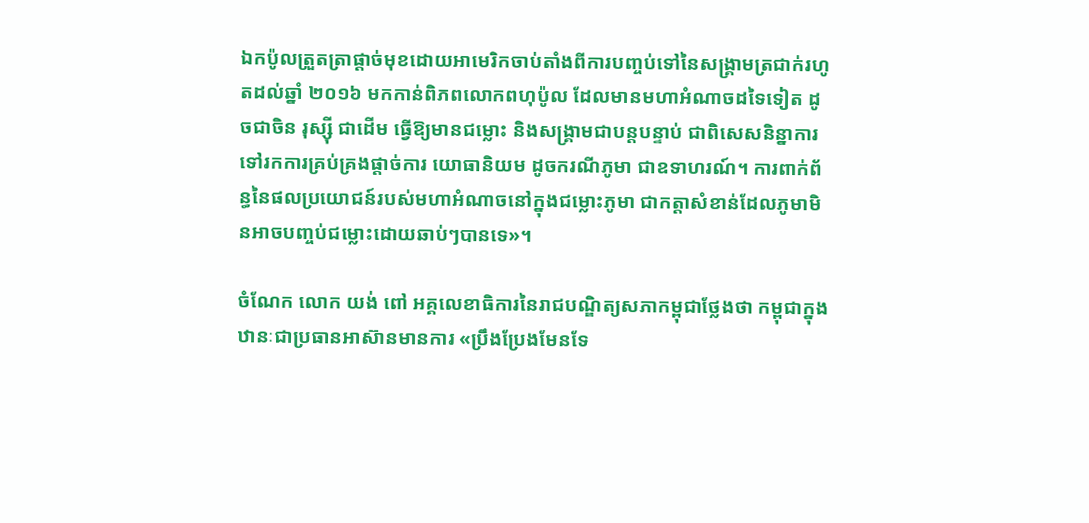ឯកប៉ូលត្រួតត្រាផ្តាច់មុខដោយអាមេរិកចាប់តាំងពីការបញ្ចប់ទៅនៃសង្គ្រាមត្រជាក់រហូតដល់ឆ្នាំ ២០១៦ មកកាន់ពិភពលោកពហុប៉ូល ដែលមានមហាអំណាចដទៃទៀត ដូចជាចិន រុស្ស៊ី ជាដើម ធ្វើឱ្យមានជម្លោះ និងសង្គ្រាមជាបន្តបន្ទាប់ ជាពិសេសនិន្នាការទៅរកការគ្រប់គ្រងផ្តាច់ការ យោធានិយម ដូចករណីភូមា ជាឧទាហរណ៍។ ការពាក់ព័ន្ធនៃផលប្រយោជន៍របស់មហាអំណាចនៅក្នុងជម្លោះភូមា ជាកត្តាសំខាន់ដែលភូមាមិនអាចបញ្ចប់ជម្លោះដោយឆាប់ៗបានទេ»។

ចំណែក លោក យង់ ពៅ អគ្គលេខាធិការនៃរាជបណ្ឌិត្យសភាកម្ពុជាថ្លែងថា កម្ពុជាក្នុងឋានៈជាប្រធានអាស៊ានមានការ «ប្រឹងប្រែងមែនទែ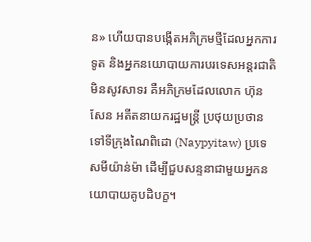ន» ហើយបានបង្កើតអភិក្រមថ្មីដែលអ្នកការទូត និងអ្នកនយោបាយការបរទេសអន្តរជាតិមិនសូវសាទរ គឺអភិក្រមដែលលោក ហ៊ុន សែន អតីតនាយករដ្ឋមន្ត្រី ប្រថុយប្រថានទៅទីក្រុងណៃពិដោ (Naypyitaw) ប្រទេសមីយ៉ាន់ម៉ា ដើម្បីជួបសន្ទនាជាមួយអ្នកនយោបាយគូបដិបក្ខ។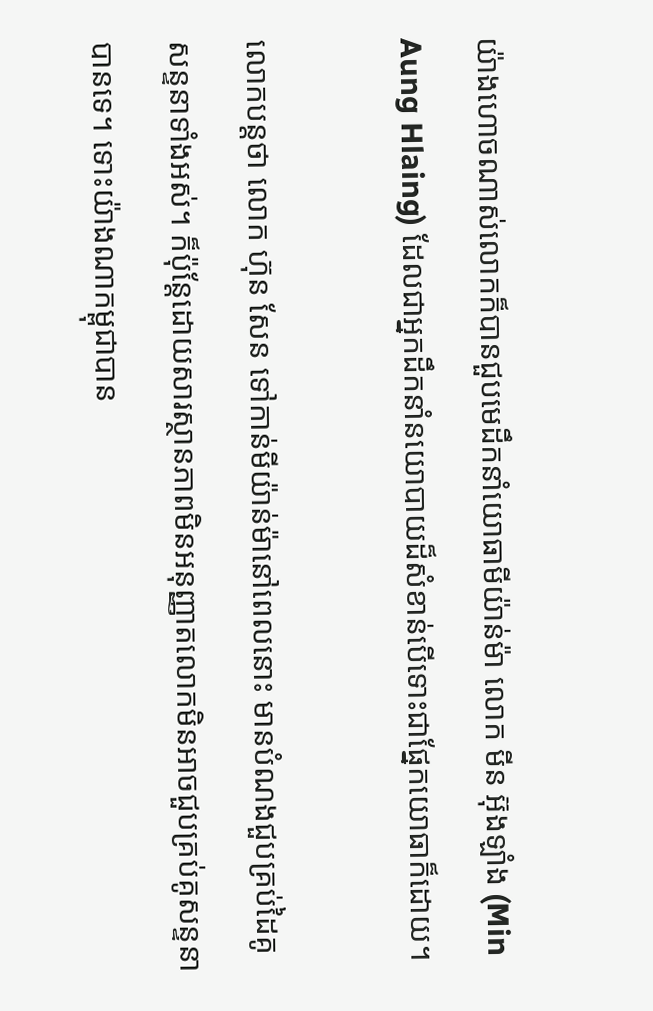យ៉ាងហោចណាស់លោកក៏បានជួបមេដឹកនាំយោធាមីយ៉ាន់ម៉ា លោក មីន អ៊ុងឡាំង (Min Aung Hlaing) ដែលជាអ្នកដឹកនាំនយោបាយដ៏សំខាន់បើទោះជាផ្នែកយោធាក៏ដោយ។

លោកបន្តថា លោក ហ៊ុន សែន ទៅកាន់មីយ៉ាន់ម៉ានៅពេលនោះ មានបំណងជួបគ្រប់ដៃគូសន្ទនាទាំងអស់។ ក៏ប៉ុន្តែដោយសារស្ថានភាពមិនអនុញ្ញាតលោកមិនអាចជួបគ្រប់គូសន្ទនាបានទេ។ ទោះយ៉ាងណាកម្ពុជាបាន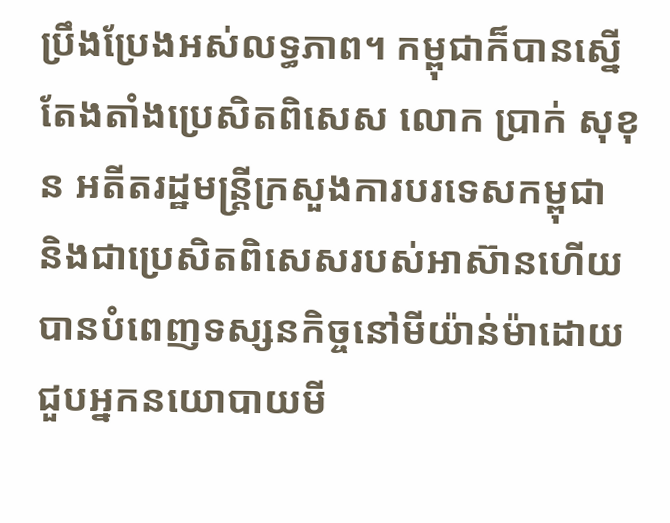ប្រឹងប្រែងអស់លទ្ធភាព។ កម្ពុជាក៏បានស្នើតែងតាំងប្រេសិតពិសេស លោក ប្រាក់ សុខុន អតីតរដ្ឋមន្ត្រីក្រសួងការបរទេសកម្ពុជា និងជាប្រេសិតពិសេសរបស់អាស៊ានហើយបានបំពេញទស្សនកិច្ចនៅមីយ៉ាន់ម៉ាដោយជួបអ្នកនយោបាយមី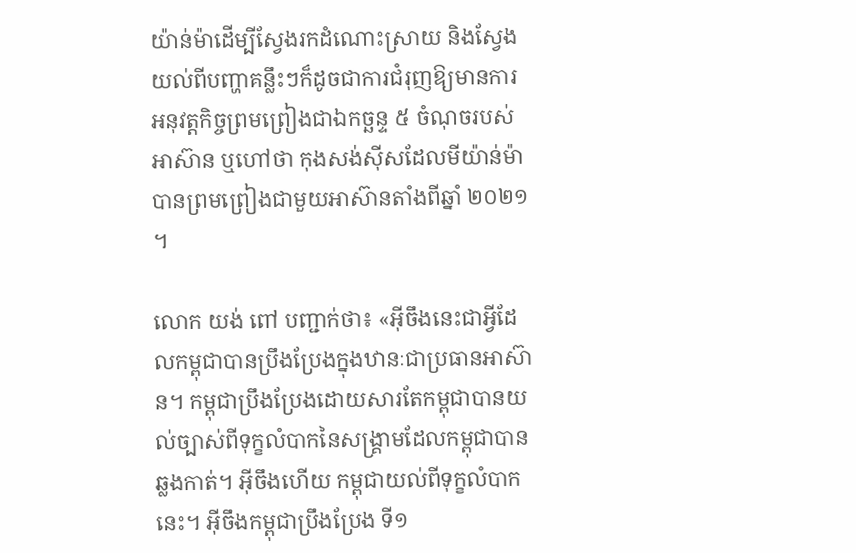យ៉ាន់ម៉ាដើម្បីស្វែងរកដំណោះស្រាយ និងស្វែងយល់ពីបញ្ហាគន្លឹះៗក៏ដូចជាការជំរុញឱ្យមានការអនុវត្តកិច្ចព្រមព្រៀងជាឯកច្ឆន្ទ ៥ ចំណុចរបស់អាស៊ាន ឬហៅថា កុងសង់ស៊ីសដែលមីយ៉ាន់ម៉ាបានព្រមព្រៀងជាមួយអាស៊ានតាំងពីឆ្នាំ ២០២១។

លោក យង់ ពៅ បញ្ជាក់ថា៖ «អ៊ីចឹងនេះជាអ្វីដែលកម្ពុជាបានប្រឹងប្រែងក្នុងឋានៈជាប្រធានអាស៊ាន។ កម្ពុជាប្រឹងប្រែងដោយសារតែកម្ពុជាបានយល់ច្បាស់ពីទុក្ខលំបាកនៃសង្គ្រាមដែលកម្ពុជាបានឆ្លងកាត់។ អ៊ីចឹងហើយ កម្ពុជាយល់ពីទុក្ខលំបាកនេះ។ អ៊ីចឹងកម្ពុជាប្រឹងប្រែង ទី១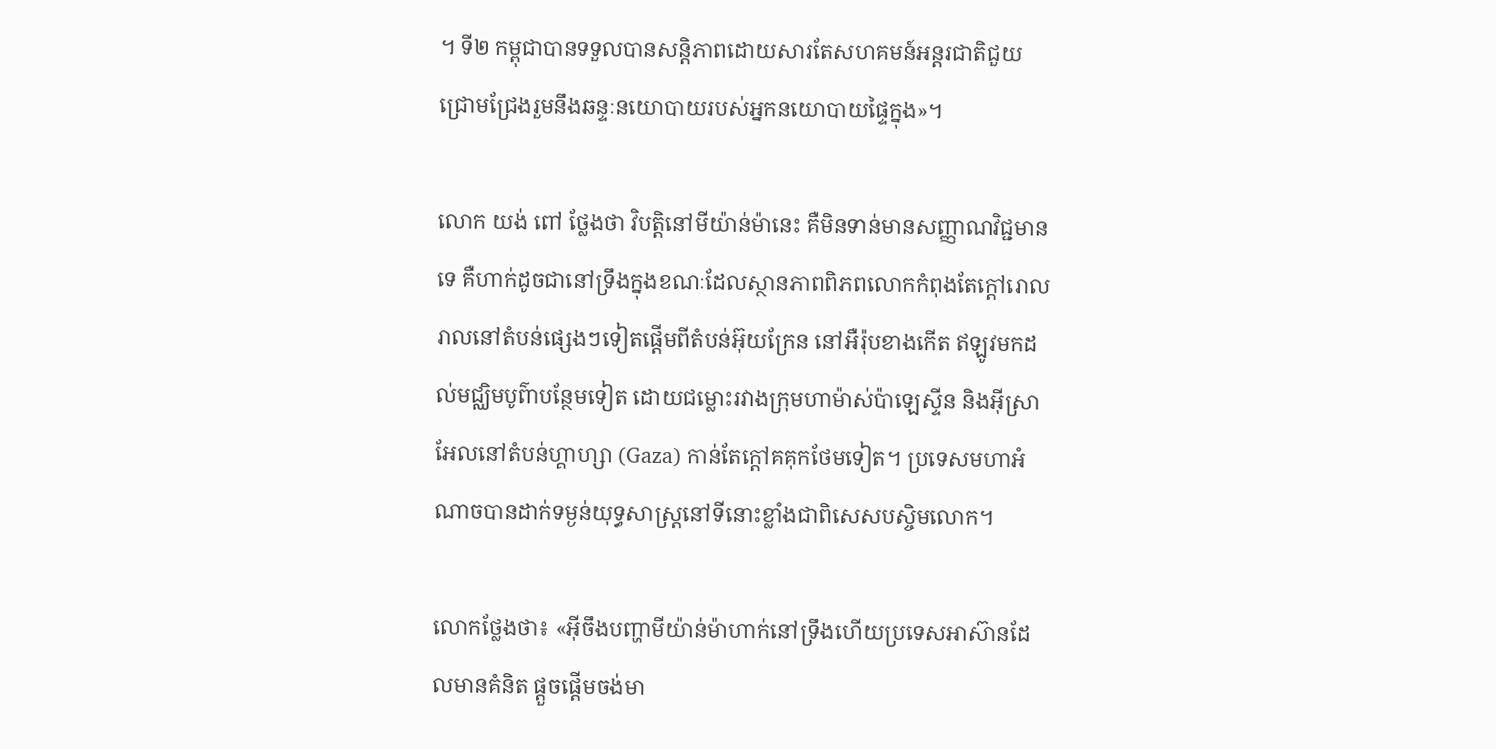។ ទី២ កម្ពុជាបានទទួលបានសន្តិភាពដោយសារតែសហគមន៍អន្តរជាតិជួយជ្រោមជ្រែងរួមនឹងឆន្ទៈនយោបាយរបស់អ្នកនយោបាយផ្ទៃក្នុង»។

លោក យង់ ពៅ ថ្លែងថា វិបត្តិនៅមីយ៉ាន់ម៉ានេះ គឺមិនទាន់មានសញ្ញាណវិជ្ជមានទេ គឺហាក់ដូចជានៅទ្រឹងក្នុងខណៈដែលស្ថានភាពពិភពលោកកំពុងតែក្ដៅរោលរាលនៅតំបន់ផ្សេងៗទៀតផ្ដើមពីតំបន់អ៊ុយក្រែន នៅអឺរ៉ុបខាងកើត ឥឡូវមកដល់មជ្ឈិមបូព៌ាបន្ថែមទៀត ដោយជម្លោះរវាងក្រុមហាម៉ាស់ប៉ាឡេស្ទីន និងអ៊ីស្រាអែលនៅតំបន់ហ្គាហ្សា (Gaza) កាន់តែក្តៅគគុកថែមទៀត។ ប្រទេសមហាអំណាចបានដាក់ទម្ងន់យុទ្ធសាស្ត្រនៅទីនោះខ្លាំងជាពិសេសបស្ចិមលោក។

លោកថ្លែងថា៖ «អ៊ីចឹងបញ្ហាមីយ៉ាន់ម៉ាហាក់នៅទ្រឹងហើយប្រទេសអាស៊ានដែលមានគំនិត ផ្ដួចផ្ដើមចង់មា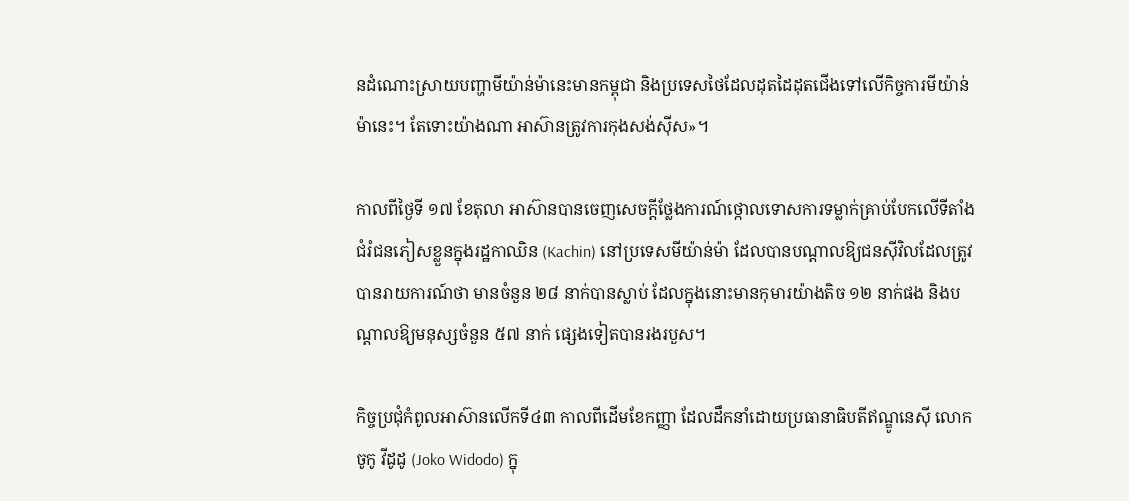នដំណោះស្រាយបញ្ហាមីយ៉ាន់ម៉ានេះមានកម្ពុជា និងប្រទេសថៃដែលដុតដៃដុតជើងទៅលើកិច្ចការមីយ៉ាន់ម៉ានេះ។ តែទោះយ៉ាងណា អាស៊ានត្រូវការកុងសង់ស៊ីស»។

កាលពីថ្ងៃទី ១៧ ខែតុលា អាស៊ានបានចេញសេចក្តីថ្លែងការណ៍ថ្កោលទោសការទម្លាក់គ្រាប់បែកលើទីតាំងជំរំជនភៀសខ្លួនក្នុងរដ្ឋកាឈិន (Kachin) នៅប្រទេសមីយ៉ាន់ម៉ា ដែលបានបណ្តាលឱ្យជនស៊ីវិលដែលត្រូវបានរាយការណ៍ថា មានចំនួន ២៨ នាក់បានស្លាប់ ដែលក្នុងនោះមានកុមារយ៉ាងតិច ១២ នាក់ផង និងបណ្តាលឱ្យមនុស្សចំនួន ៥៧ នាក់ ផ្សេងទៀតបានរងរបួស។

កិច្ចប្រជុំកំពូលអាស៊ានលើកទី៤៣ កាលពីដើមខែកញ្ញា ដែលដឹកនាំដោយប្រធានាធិបតីឥណ្ឌូនេស៊ី លោក ចូកូ វីដូដូ (Joko Widodo) ក្នុ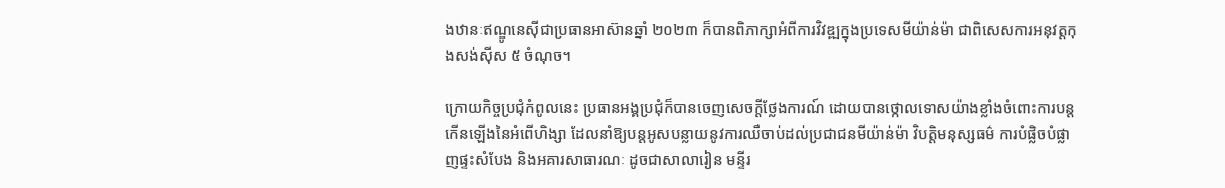ងឋានៈឥណ្ឌូនេស៊ីជាប្រធានអាស៊ានឆ្នាំ ២០២៣ ក៏បានពិភាក្សាអំពីការវិវឌ្ឍក្នុងប្រទេសមីយ៉ាន់ម៉ា ជាពិសេសការអនុវត្តកុងសង់ស៊ីស ៥ ចំណុច។

ក្រោយកិច្ចប្រជុំកំពូលនេះ ប្រធានអង្គប្រជុំក៏បានចេញសេចក្តីថ្លែងការណ៍ ដោយបានថ្កោលទោសយ៉ាងខ្លាំងចំពោះការបន្តកើនឡើងនៃអំពើហិង្សា ដែលនាំឱ្យបន្តអូសបន្លាយនូវការឈឺចាប់ដល់ប្រជាជនមីយ៉ាន់ម៉ា វិបត្តិមនុស្សធម៌ ការបំផ្លិចបំផ្លាញផ្ទះសំបែង និងអគារសាធារណៈ ដូចជាសាលារៀន មន្ទីរ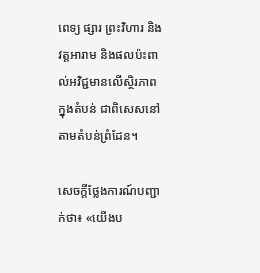ពេទ្យ ផ្សារ ព្រះវិហារ និងវត្តអារាម និងផលប៉ះពាល់អវិជ្ជមានលើស្ថិរភាពក្នុងតំបន់ ជាពិសេសនៅតាមតំបន់ព្រំដែន។

សេចក្តីថ្លែងការណ៍បញ្ជាក់ថា៖ «យើងប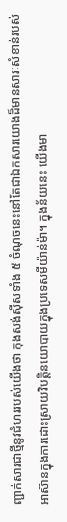ញ្ជាក់សារជាថ្មីនូវជំហររបស់យើងថា កុងសង់ស៊ីសទាំង ៥ ចំណុចនេះនៅតែជាឯកសារយោងដ៏មានសារៈសំខាន់របស់អាស៊ានក្នុងការដោះស្រាយវិបត្តិនយោបាយក្នុងប្រទេសមីយ៉ាន់ម៉ា។ ក្នុងន័យនេះ យើងមា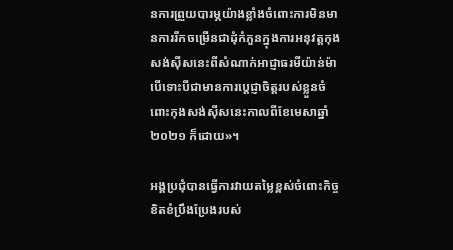នការព្រួយបារម្ភយ៉ាងខ្លាំងចំពោះការមិនមានការរីកចម្រើនជាដុំកំភួនក្នុងការអនុវត្តកុងសង់ស៊ីសនេះពីសំណាក់អាជ្ញាធរមីយ៉ាន់ម៉ា បើទោះបីជាមានការប្តេជ្ញាចិត្តរបស់ខ្លួនចំពោះកុងសង់ស៊ីសនេះកាលពីខែមេសាឆ្នាំ ២០២១ ក៏ដោយ»។

អង្គប្រជុំបានធ្វើការវាយតម្លៃខ្ពស់ចំពោះកិច្ចខិតខំប្រឹងប្រែងរបស់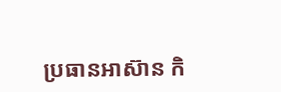ប្រធានអាស៊ាន កិ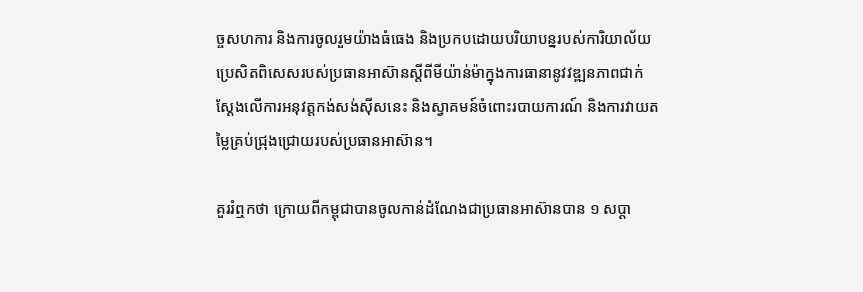ច្ចសហការ និងការចូលរួមយ៉ាងធំធេង និងប្រកបដោយបរិយាបន្នរបស់ការិយាល័យប្រេសិតពិសេសរបស់ប្រធានអាស៊ានស្តីពីមីយ៉ាន់ម៉ាក្នុងការធានានូវវឌ្ឍនភាពជាក់ស្តែងលើការអនុវត្តកង់សង់ស៊ីសនេះ និងស្វាគមន៍ចំពោះរបាយការណ៍ និងការវាយតម្លៃគ្រប់ជ្រុងជ្រោយរបស់ប្រធានអាស៊ាន។

គួររំឮកថា ក្រោយពីកម្ពុជាបានចូលកាន់ដំណែងជាប្រធានអាស៊ានបាន ១ សប្តា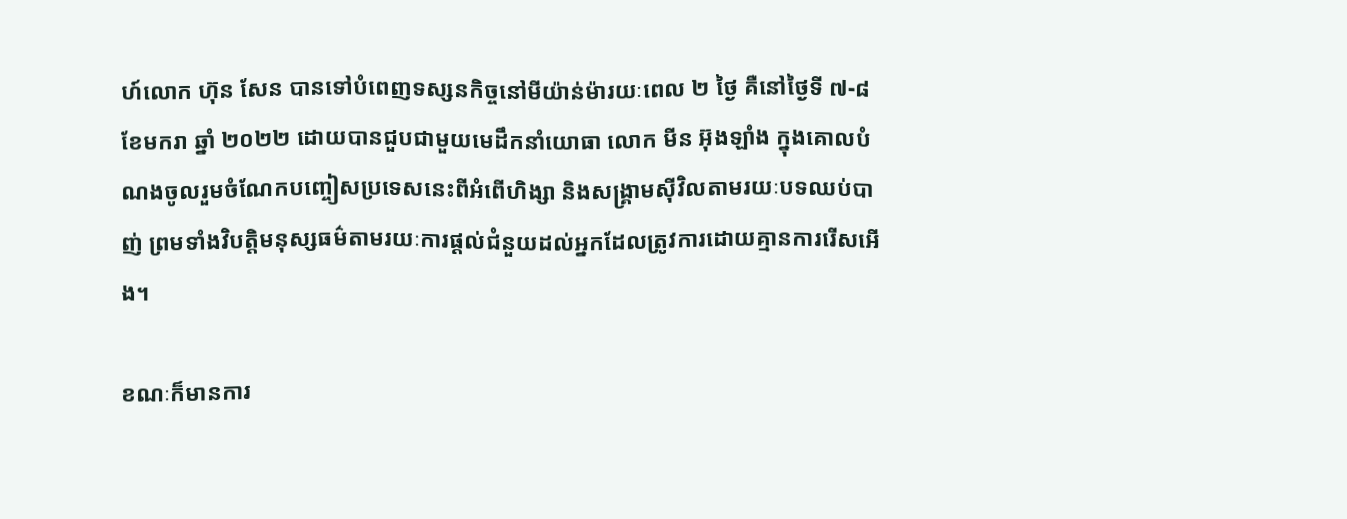ហ៍លោក ហ៊ុន សែន បានទៅបំពេញទស្សនកិច្ចនៅមីយ៉ាន់ម៉ារយៈពេល ២ ថ្ងៃ គឺនៅថ្ងៃទី ៧-៨ ខែមករា ឆ្នាំ ២០២២ ដោយបានជួបជាមួយមេដឹកនាំយោធា លោក មីន អ៊ុងឡាំង ក្នុងគោលបំណងចូលរួមចំណែកបញ្ចៀសប្រទេសនេះពីអំពើហិង្សា និងសង្គ្រាមស៊ីវិលតាមរយៈបទឈប់បាញ់ ព្រមទាំងវិបត្តិមនុស្សធម៌តាមរយៈការផ្តល់ជំនួយដល់អ្នកដែលត្រូវការដោយគ្មានការរើសអើង។

ខណៈក៏មានការ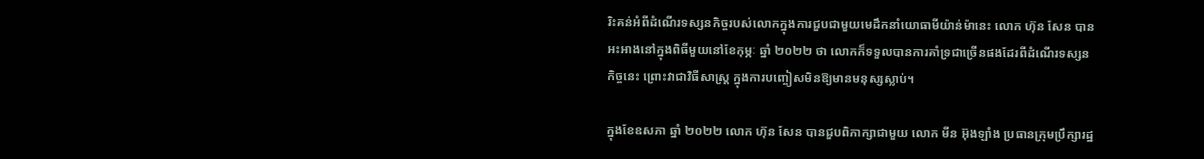រិះគន់អំពីដំណើរទស្សនកិច្ចរបស់លោកក្នុងការជួបជាមួយមេដឹកនាំយោធាមីយ៉ាន់ម៉ានេះ លោក ហ៊ុន សែន បានអះអាងនៅក្នុងពិធីមួយនៅខែកុម្ភៈ ឆ្នាំ ២០២២ ថា លោកក៏ទទួលបានការគាំទ្រជាច្រើនផងដែរពីដំណើរទស្សនកិច្ចនេះ ព្រោះវាជាវិធីសាស្ត្រ ក្នុងការបញ្ចៀសមិនឱ្យមានមនុស្សស្លាប់។

ក្នុងខែឧសភា ឆ្នាំ ២០២២ លោក ហ៊ុន សែន បានជួបពិភាក្សាជាមួយ លោក មីន អ៊ុងឡាំង ប្រធានក្រុមប្រឹក្សារដ្ឋ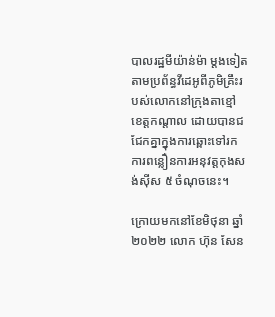បាលរដ្ឋមីយ៉ាន់ម៉ា ម្តងទៀតតាមប្រព័ន្ធវីដេអូពីភូមិគ្រឹះរបស់លោកនៅក្រុងតាខ្មៅ ខេត្តកណ្តាល ដោយបានជជែកគ្នាក្នុងការឆ្ពោះទៅរកការពន្លឿនការអនុវត្តកុងសង់ស៊ីស ៥ ចំណុចនេះ។

ក្រោយមកនៅខែមិថុនា ឆ្នាំ ២០២២ លោក ហ៊ុន សែន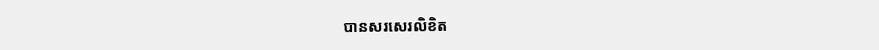បានសរសេរលិខិត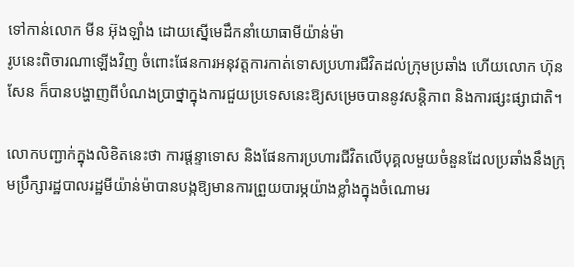ទៅកាន់លោក មីន អ៊ុងឡាំង ដោយស្នើមេដឹកនាំយោធាមីយ៉ាន់ម៉ា
រូបនេះពិចារណាឡើងវិញ ចំពោះផែនការអនុវត្តការកាត់ទោសប្រហារជីវិតដល់ក្រុមប្រឆាំង ហើយលោក ហ៊ុន សែន ក៏បានបង្ហាញពីបំណងប្រាថ្នាក្នុងការជួយប្រទេសនេះឱ្យសម្រេចបាននូវសន្តិភាព និងការផ្សះផ្សាជាតិ។

លោកបញ្ជាក់ក្នុងលិខិតនេះថា ការផ្ដន្ទាទោស និងផែនការប្រហារជីវិតលើបុគ្គលមួយចំនួនដែលប្រឆាំងនឹងក្រុមប្រឹក្សារដ្ឋបាលរដ្ឋមីយ៉ាន់ម៉ាបានបង្កឱ្យមានការព្រួយបារម្ភយ៉ាងខ្លាំងក្នុងចំណោមរ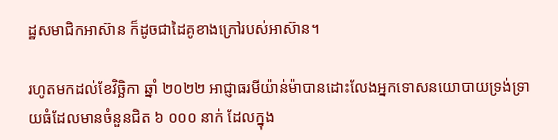ដ្ឋសមាជិកអាស៊ាន ក៏ដូចជាដៃគូខាងក្រៅរបស់អាស៊ាន។

រហូតមកដល់ខែវិច្ឆិកា ឆ្នាំ ២០២២ អាជ្ញាធរមីយ៉ាន់ម៉ាបានដោះលែងអ្នកទោសនយោបាយទ្រង់ទ្រាយធំដែលមានចំនួនជិត ៦ ០០០ នាក់ ដែលក្នុង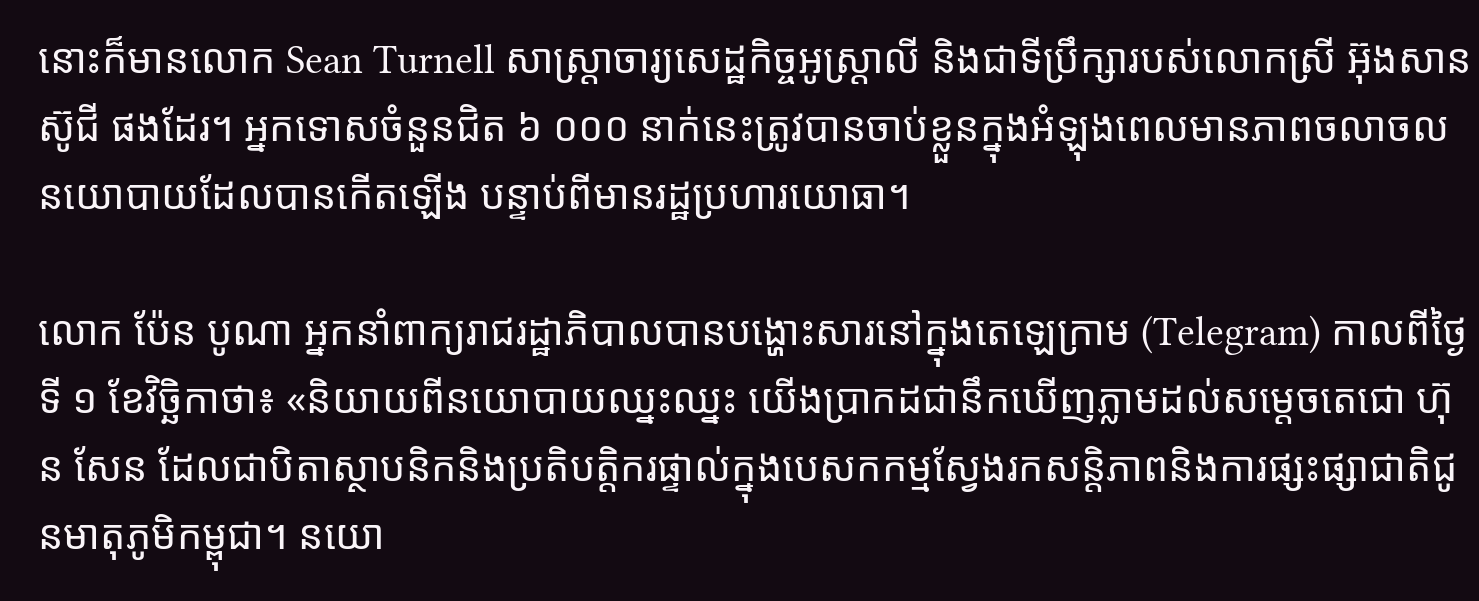នោះក៏មានលោក Sean Turnell សាស្ត្រាចារ្យសេដ្ឋកិច្ចអូស្ត្រាលី និងជាទីប្រឹក្សារបស់លោកស្រី អ៊ុងសាន ស៊ូជី ផងដែរ។ អ្នកទោសចំនួនជិត ៦ ០០០ នាក់នេះត្រូវបានចាប់ខ្លួនក្នុងអំឡុងពេលមានភាពចលាចលនយោបាយដែលបានកើតឡើង បន្ទាប់ពីមានរដ្ឋប្រហារយោធា។

លោក ប៉ែន បូណា អ្នកនាំពាក្យរាជរដ្ឋាភិបាលបានបង្ហោះសារនៅក្នុងតេឡេក្រាម (Telegram) កាលពីថ្ងៃទី ១ ខែវិច្ឆិកាថា៖ «និយាយពីនយោបាយឈ្នះឈ្នះ យើងប្រាកដជានឹកឃើញភ្លាមដល់សម្តេចតេជោ ហ៊ុន សែន ដែលជាបិតាស្ថាបនិកនិងប្រតិបត្តិករផ្ទាល់ក្នុងបេសកកម្មស្វែងរកសន្តិភាពនិងការផ្សះផ្សាជាតិជូនមាតុភូមិកម្ពុជា។ នយោ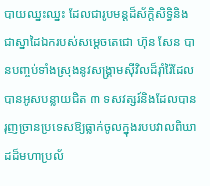បាយឈ្នះឈ្នះ ដែលជារូបមន្តដ៏ស័ក្តិសិទ្ធិនិងជាស្នាដៃឯករបស់សម្តេចតេជោ ហ៊ុន សែន បានបញ្ចប់ទាំងស្រុងនូវសង្គ្រាមស៊ីវិលដ៏រ៉ាំរ៉ៃដែលបានអូសបន្លាយជិត ៣ ទសវត្សរ៍និងដែលបានរុញច្រានប្រទេសឱ្យធ្លាក់ចូលក្នុងរបបវាលពិឃាដដ៏មហាប្រល័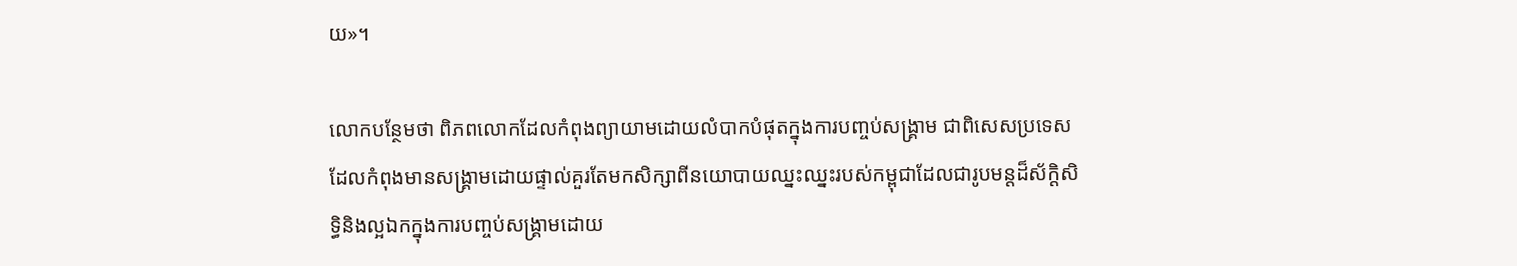យ»។

លោកបន្ថែមថា ពិភពលោកដែលកំពុងព្យាយាមដោយលំបាកបំផុតក្នុងការបញ្ចប់សង្គ្រាម ជាពិសេសប្រទេសដែលកំពុងមានសង្គ្រាមដោយផ្ទាល់គួរតែមកសិក្សាពីនយោបាយឈ្នះឈ្នះរបស់កម្ពុជាដែលជារូបមន្តដ៏ស័ក្តិសិទ្ធិនិងល្អឯកក្នុងការបញ្ចប់សង្គ្រាមដោយ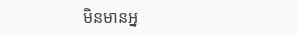មិនមានអ្ន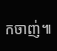កចាញ់៕